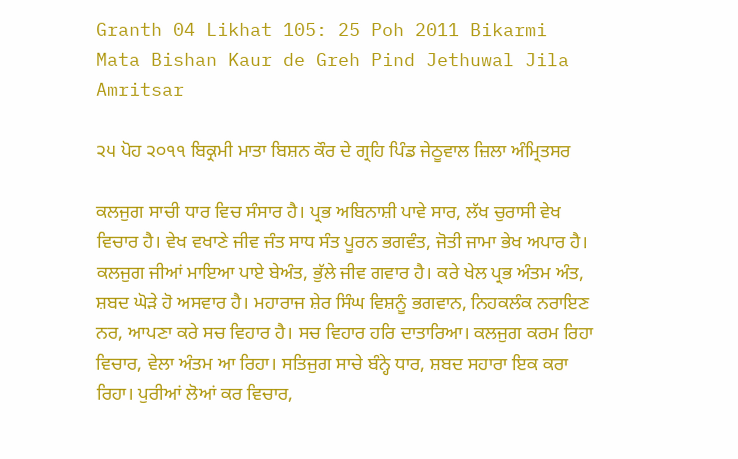Granth 04 Likhat 105: 25 Poh 2011 Bikarmi Mata Bishan Kaur de Greh Pind Jethuwal Jila Amritsar

੨੫ ਪੋਹ ੨੦੧੧ ਬਿਕ੍ਰਮੀ ਮਾਤਾ ਬਿਸ਼ਨ ਕੌਰ ਦੇ ਗ੍ਰਹਿ ਪਿੰਡ ਜੇਠੂਵਾਲ ਜ਼ਿਲਾ ਅੰਮ੍ਰਿਤਸਰ

ਕਲਜੁਗ ਸਾਚੀ ਧਾਰ ਵਿਚ ਸੰਸਾਰ ਹੈ। ਪ੍ਰਭ ਅਬਿਨਾਸ਼ੀ ਪਾਵੇ ਸਾਰ, ਲੱਖ ਚੁਰਾਸੀ ਵੇਖ ਵਿਚਾਰ ਹੈ। ਵੇਖ ਵਖਾਣੇ ਜੀਵ ਜੰਤ ਸਾਧ ਸੰਤ ਪੂਰਨ ਭਗਵੰਤ, ਜੋਤੀ ਜਾਮਾ ਭੇਖ ਅਪਾਰ ਹੈ। ਕਲਜੁਗ ਜੀਆਂ ਮਾਇਆ ਪਾਏ ਬੇਅੰਤ, ਭੁੱਲੇ ਜੀਵ ਗਵਾਰ ਹੈ। ਕਰੇ ਖੇਲ ਪ੍ਰਭ ਅੰਤਮ ਅੰਤ, ਸ਼ਬਦ ਘੋੜੇ ਹੋ ਅਸਵਾਰ ਹੈ। ਮਹਾਰਾਜ ਸ਼ੇਰ ਸਿੰਘ ਵਿਸ਼ਨੂੰ ਭਗਵਾਨ, ਨਿਹਕਲੰਕ ਨਰਾਇਣ ਨਰ, ਆਪਣਾ ਕਰੇ ਸਚ ਵਿਹਾਰ ਹੈ। ਸਚ ਵਿਹਾਰ ਹਰਿ ਦਾਤਾਰਿਆ। ਕਲਜੁਗ ਕਰਮ ਰਿਹਾ ਵਿਚਾਰ, ਵੇਲਾ ਅੰਤਮ ਆ ਰਿਹਾ। ਸਤਿਜੁਗ ਸਾਚੇ ਬੰਨ੍ਹੇ ਧਾਰ, ਸ਼ਬਦ ਸਹਾਰਾ ਇਕ ਕਰਾ ਰਿਹਾ। ਪੁਰੀਆਂ ਲੋਆਂ ਕਰ ਵਿਚਾਰ,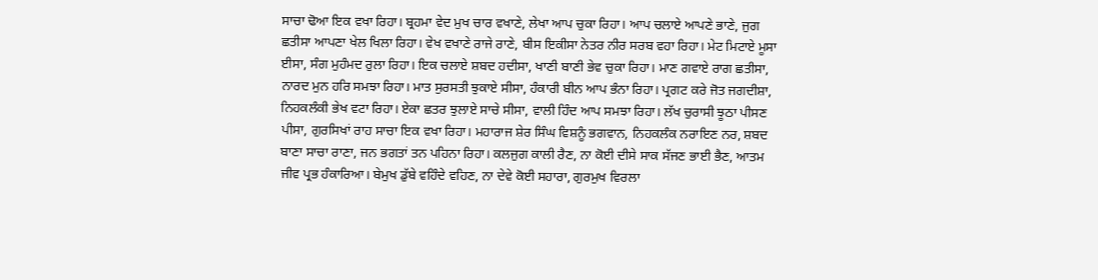ਸਾਚਾ ਢੋਆ ਇਕ ਵਖਾ ਰਿਹਾ। ਬ੍ਰਹਮਾ ਵੇਦ ਮੁਖ ਚਾਰ ਵਖਾਣੇ, ਲੇਖਾ ਆਪ ਚੁਕਾ ਰਿਹਾ। ਆਪ ਚਲਾਏ ਆਪਣੇ ਭਾਣੇ, ਜੁਗ ਛਤੀਸਾ ਆਪਣਾ ਖੇਲ ਖਿਲਾ ਰਿਹਾ। ਵੇਖ ਵਖਾਣੇ ਰਾਜੇ ਰਾਣੇ, ਬੀਸ ਇਕੀਸਾ ਨੇਤਰ ਨੀਰ ਸਰਬ ਵਹਾ ਰਿਹਾ। ਮੇਟ ਮਿਟਾਏ ਮੂਸਾ ਈਸਾ, ਸੰਗ ਮੁਹੰਮਦ ਰੁਲਾ ਰਿਹਾ। ਇਕ ਚਲਾਏ ਸ਼ਬਦ ਹਦੀਸਾ, ਖਾਣੀ ਬਾਣੀ ਭੇਵ ਚੁਕਾ ਰਿਹਾ। ਮਾਣ ਗਵਾਏ ਰਾਗ ਛਤੀਸਾ, ਨਾਰਦ ਮੁਨ ਹਰਿ ਸਮਝਾ ਰਿਹਾ। ਮਾਤ ਸੁਰਸਤੀ ਝੁਕਾਏ ਸੀਸਾ, ਹੰਕਾਰੀ ਬੀਨ ਆਪ ਭੰਨਾ ਰਿਹਾ। ਪ੍ਰਗਟ ਕਰੇ ਜੋਤ ਜਗਦੀਸ਼ਾ, ਨਿਹਕਲੰਕੀ ਭੇਖ ਵਟਾ ਰਿਹਾ। ਏਕਾ ਛਤਰ ਝੁਲਾਏ ਸਾਚੇ ਸੀਸਾ, ਵਾਲੀ ਹਿੰਦ ਆਪ ਸਮਝਾ ਰਿਹਾ। ਲੱਖ ਚੁਰਾਸੀ ਝੂਠਾ ਪੀਸਣ ਪੀਸਾ, ਗੁਰਸਿਖਾਂ ਰਾਹ ਸਾਚਾ ਇਕ ਵਖਾ ਰਿਹਾ। ਮਹਾਰਾਜ ਸ਼ੇਰ ਸਿੰਘ ਵਿਸ਼ਨੂੰ ਭਗਵਾਨ, ਨਿਹਕਲੰਕ ਨਰਾਇਣ ਨਰ, ਸ਼ਬਦ ਬਾਣਾ ਸਾਚਾ ਰਾਣਾ, ਜਨ ਭਗਤਾਂ ਤਨ ਪਹਿਨਾ ਰਿਹਾ। ਕਲਜੁਗ ਕਾਲੀ ਰੈਣ, ਨਾ ਕੋਈ ਦੀਸੇ ਸਾਕ ਸੱਜਣ ਭਾਈ ਭੈਣ, ਆਤਮ ਜੀਵ ਪ੍ਰਭ ਹੰਕਾਰਿਆ। ਬੇਮੁਖ ਡੁੱਬੇ ਵਹਿੰਦੇ ਵਹਿਣ, ਨਾ ਦੇਵੇ ਕੋਈ ਸਹਾਰਾ, ਗੁਰਮੁਖ ਵਿਰਲਾ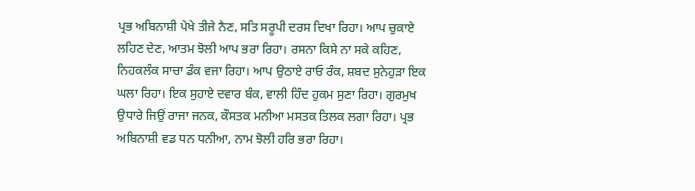ਪ੍ਰਭ ਅਬਿਨਾਸ਼ੀ ਪੇਖੇ ਤੀਜੇ ਨੈਣ, ਸਤਿ ਸਰੂਪੀ ਦਰਸ ਦਿਖਾ ਰਿਹਾ। ਆਪ ਚੁਕਾਏ ਲਹਿਣ ਦੇਣ, ਆਤਮ ਝੋਲੀ ਆਪ ਭਰਾ ਰਿਹਾ। ਰਸਨਾ ਕਿਸੇ ਨਾ ਸਕੇ ਕਹਿਣ, ਨਿਹਕਲੰਕ ਸਾਚਾ ਡੰਕ ਵਜਾ ਰਿਹਾ। ਆਪ ਉਠਾਏ ਰਾਓ ਰੰਕ, ਸ਼ਬਦ ਸੁਨੇਹੁੜਾ ਇਕ ਘਲਾ ਰਿਹਾ। ਇਕ ਸੁਹਾਏ ਦਵਾਰ ਬੰਕ, ਵਾਲੀ ਹਿੰਦ ਹੁਕਮ ਸੁਣਾ ਰਿਹਾ। ਗੁਰਮੁਖ ਉਧਾਰੇ ਜਿਉਂ ਰਾਜਾ ਜਨਕ, ਕੌਸਤਕ ਮਨੀਆ ਮਸਤਕ ਤਿਲਕ ਲਗਾ ਰਿਹਾ। ਪ੍ਰਭ ਅਬਿਨਾਸ਼ੀ ਵਡ ਧਨ ਧਨੀਆ, ਨਾਮ ਝੋਲੀ ਹਰਿ ਭਰਾ ਰਿਹਾ।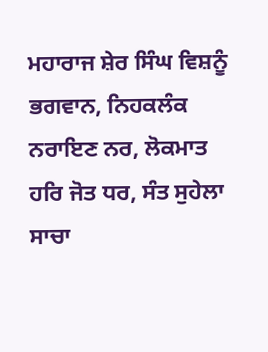ਮਹਾਰਾਜ ਸ਼ੇਰ ਸਿੰਘ ਵਿਸ਼ਨੂੰ ਭਗਵਾਨ, ਨਿਹਕਲੰਕ ਨਰਾਇਣ ਨਰ, ਲੋਕਮਾਤ ਹਰਿ ਜੋਤ ਧਰ, ਸੰਤ ਸੁਹੇਲਾ ਸਾਚਾ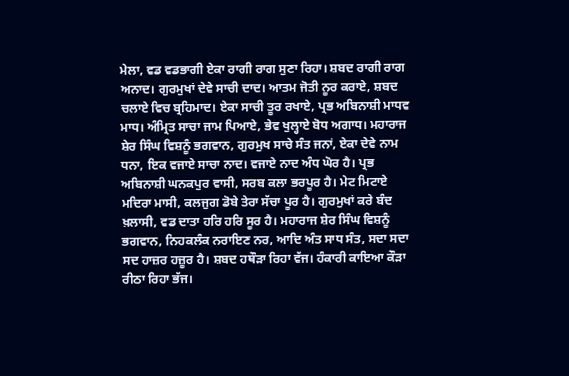ਮੇਲਾ, ਵਡ ਵਡਭਾਗੀ ਏਕਾ ਰਾਗੀ ਰਾਗ ਸੁਣਾ ਰਿਹਾ। ਸ਼ਬਦ ਰਾਗੀ ਰਾਗ ਅਨਾਦ। ਗੁਰਮੁਖਾਂ ਦੇਵੇ ਸਾਚੀ ਦਾਦ। ਆਤਮ ਜੋਤੀ ਨੂਰ ਕਰਾਏ, ਸ਼ਬਦ ਚਲਾਏ ਵਿਚ ਬ੍ਰਹਿਮਾਦ। ਏਕਾ ਸਾਚੀ ਤੂਰ ਰਖਾਏ, ਪ੍ਰਭ ਅਬਿਨਾਸ਼ੀ ਮਾਧਵ ਮਾਧ। ਅੰਮ੍ਰਿਤ ਸਾਚਾ ਜਾਮ ਪਿਆਏ, ਭੇਵ ਖੁਲ੍ਹਾਏ ਬੋਧ ਅਗਾਧ। ਮਹਾਰਾਜ ਸ਼ੇਰ ਸਿੰਘ ਵਿਸ਼ਨੂੰ ਭਗਵਾਨ, ਗੁਰਮੁਖ ਸਾਚੇ ਸੰਤ ਜਨਾਂ, ਏਕਾ ਦੇਵੇ ਨਾਮ ਧਨਾ, ਇਕ ਵਜਾਏ ਸਾਚਾ ਨਾਦ। ਵਜਾਏ ਨਾਦ ਅੰਧ ਘੋਰ ਹੈ। ਪ੍ਰਭ ਅਬਿਨਾਸ਼ੀ ਘਨਕਪੁਰ ਵਾਸੀ, ਸਰਬ ਕਲਾ ਭਰਪੂਰ ਹੈ। ਮੇਟ ਮਿਟਾਏ ਮਦਿਰਾ ਮਾਸੀ, ਕਲਜੁਗ ਡੋਬੇ ਤੇਰਾ ਸੱਚਾ ਪੂਰ ਹੈ। ਗੁਰਮੁਖਾਂ ਕਰੇ ਬੰਦ ਖ਼ਲਾਸੀ, ਵਡ ਦਾਤਾ ਹਰਿ ਹਰਿ ਸੂਰ ਹੈ। ਮਹਾਰਾਜ ਸ਼ੇਰ ਸਿੰਘ ਵਿਸ਼ਨੂੰ ਭਗਵਾਨ, ਨਿਹਕਲੰਕ ਨਰਾਇਣ ਨਰ, ਆਦਿ ਅੰਤ ਸਾਧ ਸੰਤ, ਸਦਾ ਸਦਾ ਸਦ ਹਾਜ਼ਰ ਹਜ਼ੂਰ ਹੈ। ਸ਼ਬਦ ਹਥੌੜਾ ਰਿਹਾ ਵੱਜ। ਹੰਕਾਰੀ ਕਾਇਆ ਕੌੜਾ ਰੀਠਾ ਰਿਹਾ ਭੱਜ।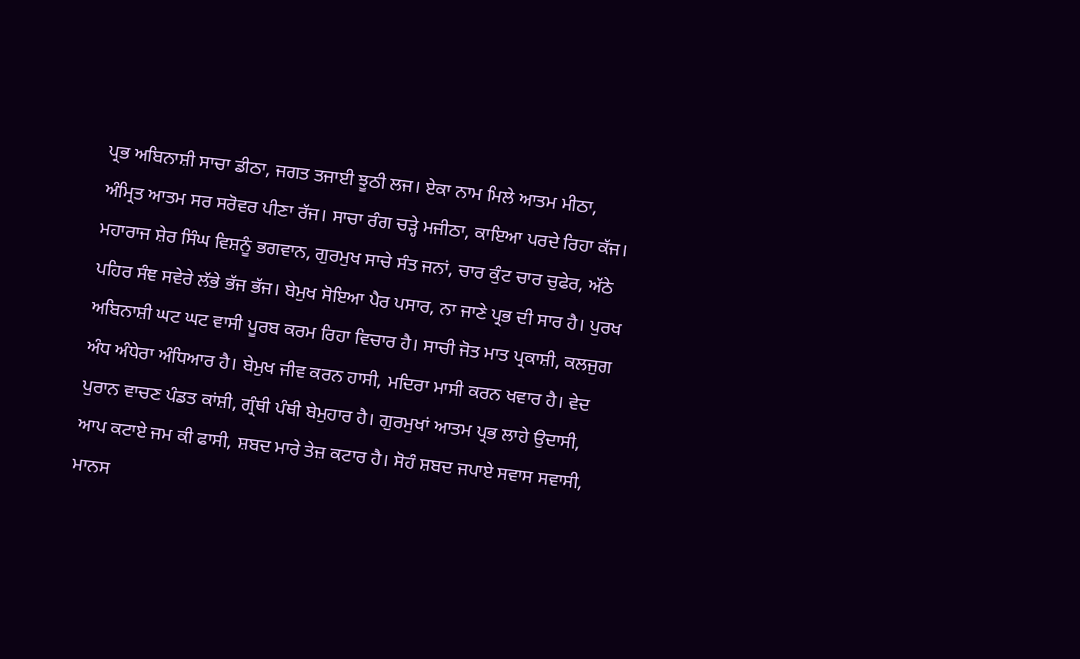ਪ੍ਰਭ ਅਬਿਨਾਸ਼ੀ ਸਾਚਾ ਡੀਠਾ, ਜਗਤ ਤਜਾਈ ਝੂਠੀ ਲਜ। ਏਕਾ ਨਾਮ ਮਿਲੇ ਆਤਮ ਮੀਠਾ, ਅੰਮ੍ਰਿਤ ਆਤਮ ਸਰ ਸਰੋਵਰ ਪੀਣਾ ਰੱਜ। ਸਾਚਾ ਰੰਗ ਚੜ੍ਹੇ ਮਜੀਠਾ, ਕਾਇਆ ਪਰਦੇ ਰਿਹਾ ਕੱਜ। ਮਹਾਰਾਜ ਸ਼ੇਰ ਸਿੰਘ ਵਿਸ਼ਨੂੰ ਭਗਵਾਨ, ਗੁਰਮੁਖ ਸਾਚੇ ਸੰਤ ਜਨਾਂ, ਚਾਰ ਕੁੰਟ ਚਾਰ ਚੁਫੇਰ, ਅੱਠੇ ਪਹਿਰ ਸੰਞ ਸਵੇਰੇ ਲੱਭੇ ਭੱਜ ਭੱਜ। ਬੇਮੁਖ ਸੋਇਆ ਪੈਰ ਪਸਾਰ, ਨਾ ਜਾਣੇ ਪ੍ਰਭ ਦੀ ਸਾਰ ਹੈ। ਪੁਰਖ ਅਬਿਨਾਸ਼ੀ ਘਟ ਘਟ ਵਾਸੀ ਪੂਰਬ ਕਰਮ ਰਿਹਾ ਵਿਚਾਰ ਹੈ। ਸਾਚੀ ਜੋਤ ਮਾਤ ਪ੍ਰਕਾਸ਼ੀ, ਕਲਜੁਗ ਅੰਧ ਅੰਧੇਰਾ ਅੰਧਿਆਰ ਹੈ। ਬੇਮੁਖ ਜੀਵ ਕਰਨ ਹਾਸੀ, ਮਦਿਰਾ ਮਾਸੀ ਕਰਨ ਖਵਾਰ ਹੈ। ਵੇਦ ਪੁਰਾਨ ਵਾਚਣ ਪੰਡਤ ਕਾਂਸ਼ੀ, ਗ੍ਰੰਥੀ ਪੰਥੀ ਬੇਮੁਹਾਰ ਹੈ। ਗੁਰਮੁਖਾਂ ਆਤਮ ਪ੍ਰਭ ਲਾਹੇ ਉਦਾਸੀ, ਆਪ ਕਟਾਏ ਜਮ ਕੀ ਫਾਸੀ, ਸ਼ਬਦ ਮਾਰੇ ਤੇਜ਼ ਕਟਾਰ ਹੈ। ਸੋਹੰ ਸ਼ਬਦ ਜਪਾਏ ਸਵਾਸ ਸਵਾਸੀ, ਮਾਨਸ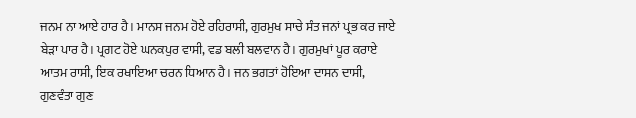ਜਨਮ ਨਾ ਆਏ ਹਾਰ ਹੈ। ਮਾਨਸ ਜਨਮ ਹੋਏ ਰਹਿਰਾਸੀ, ਗੁਰਮੁਖ ਸਾਚੇ ਸੰਤ ਜਨਾਂ ਪ੍ਰਭ ਕਰ ਜਾਏ ਬੇੜਾ ਪਾਰ ਹੈ। ਪ੍ਰਗਟ ਹੋਏ ਘਨਕਪੁਰ ਵਾਸੀ, ਵਡ ਬਲੀ ਬਲਵਾਨ ਹੈ। ਗੁਰਮੁਖਾਂ ਪੂਰ ਕਰਾਏ ਆਤਮ ਰਾਸੀ, ਇਕ ਰਖਾਇਆ ਚਰਨ ਧਿਆਨ ਹੈ। ਜਨ ਭਗਤਾਂ ਹੋਇਆ ਦਾਸਨ ਦਾਸੀ, ਗੁਣਵੰਤਾ ਗੁਣ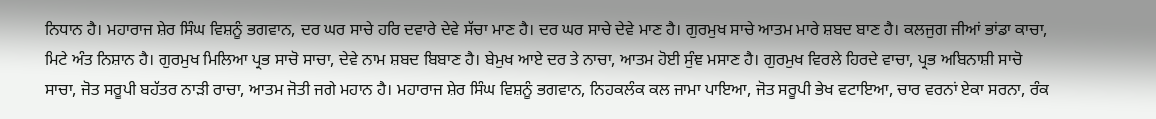ਨਿਧਾਨ ਹੈ। ਮਹਾਰਾਜ ਸ਼ੇਰ ਸਿੰਘ ਵਿਸ਼ਨੂੰ ਭਗਵਾਨ, ਦਰ ਘਰ ਸਾਚੇ ਹਰਿ ਦਵਾਰੇ ਦੇਵੇ ਸੱਚਾ ਮਾਣ ਹੈ। ਦਰ ਘਰ ਸਾਚੇ ਦੇਵੇ ਮਾਣ ਹੈ। ਗੁਰਮੁਖ ਸਾਚੇ ਆਤਮ ਮਾਰੇ ਸ਼ਬਦ ਬਾਣ ਹੈ। ਕਲਜੁਗ ਜੀਆਂ ਭਾਂਡਾ ਕਾਚਾ, ਮਿਟੇ ਅੰਤ ਨਿਸ਼ਾਨ ਹੈ। ਗੁਰਮੁਖ ਮਿਲਿਆ ਪ੍ਰਭ ਸਾਚੋ ਸਾਚਾ, ਦੇਵੇ ਨਾਮ ਸ਼ਬਦ ਬਿਬਾਣ ਹੈ। ਬੇਮੁਖ ਆਏ ਦਰ ਤੇ ਨਾਚਾ, ਆਤਮ ਹੋਈ ਸੁੰਞ ਮਸਾਣ ਹੈ। ਗੁਰਮੁਖ ਵਿਰਲੇ ਹਿਰਦੇ ਵਾਚਾ, ਪ੍ਰਭ ਅਬਿਨਾਸ਼ੀ ਸਾਚੋ ਸਾਚਾ, ਜੋਤ ਸਰੂਪੀ ਬਹੱਤਰ ਨਾੜੀ ਰਾਚਾ, ਆਤਮ ਜੋਤੀ ਜਗੇ ਮਹਾਨ ਹੈ। ਮਹਾਰਾਜ ਸ਼ੇਰ ਸਿੰਘ ਵਿਸ਼ਨੂੰ ਭਗਵਾਨ, ਨਿਹਕਲੰਕ ਕਲ ਜਾਮਾ ਪਾਇਆ, ਜੋਤ ਸਰੂਪੀ ਭੇਖ ਵਟਾਇਆ, ਚਾਰ ਵਰਨਾਂ ਏਕਾ ਸਰਨਾ, ਰੰਕ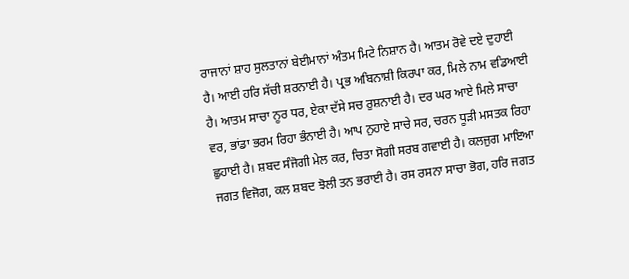ਰਾਜਾਨਾਂ ਸ਼ਾਹ ਸੁਲਤਾਨਾਂ ਬੇਈਮਾਨਾਂ ਅੰਤਮ ਮਿਟੇ ਨਿਸ਼ਾਨ ਹੈ। ਆਤਮ ਰੋਵੇ ਦਏ ਦੁਹਾਈ ਹੈ। ਆਈ ਹਰਿ ਸੱਚੀ ਸ਼ਰਨਾਈ ਹੈ। ਪ੍ਰਭ ਅਬਿਨਾਸ਼ੀ ਕਿਰਪਾ ਕਰ, ਮਿਲੇ ਨਾਮ ਵਡਿਆਈ ਹੈ। ਆਤਮ ਸਾਚਾ ਨੂਰ ਧਰ, ਏਕਾ ਦੱਸੇ ਸਚ ਰੁਸ਼ਨਾਈ ਹੈ। ਦਰ ਘਰ ਆਏ ਮਿਲੇ ਸਾਚਾ ਵਰ, ਭਾਂਡਾ ਭਰਮ ਰਿਹਾ ਭੰਨਾਈ ਹੈ। ਆਪ ਨੁਹਾਏ ਸਾਚੇ ਸਰ, ਚਰਨ ਧੂੜੀ ਮਸਤਕ ਰਿਹਾ ਛੁਹਾਈ ਹੈ। ਸ਼ਬਦ ਸੰਜੋਗੀ ਮੇਲ ਕਰ, ਚਿਤਾ ਸੋਗੀ ਸਰਬ ਗਵਾਈ ਹੈ। ਕਲਜੁਗ ਮਾਇਆ ਜਗਤ ਵਿਜੋਗ, ਕਲ ਸ਼ਬਦ ਝੋਲੀ ਤਨ ਭਰਾਈ ਹੈ। ਰਸ ਰਸਨਾ ਸਾਚਾ ਭੋਗ, ਹਰਿ ਜਗਤ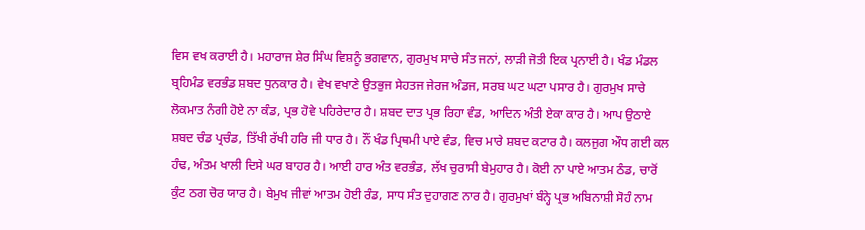ਵਿਸ ਵਖ ਕਰਾਈ ਹੈ। ਮਹਾਰਾਜ ਸ਼ੇਰ ਸਿੰਘ ਵਿਸ਼ਨੂੰ ਭਗਵਾਨ, ਗੁਰਮੁਖ ਸਾਚੇ ਸੰਤ ਜਨਾਂ, ਲਾੜੀ ਜੋਤੀ ਇਕ ਪ੍ਰਨਾਈ ਹੈ। ਖੰਡ ਮੰਡਲ ਬ੍ਰਹਿਮੰਡ ਵਰਭੰਡ ਸ਼ਬਦ ਧੁਨਕਾਰ ਹੈ। ਵੇਖ ਵਖਾਣੇ ਉਤਭੁਜ ਸੇਹਤਜ ਜੇਰਜ ਅੰਡਜ, ਸਰਬ ਘਟ ਘਟਾ ਪਸਾਰ ਹੈ। ਗੁਰਮੁਖ ਸਾਚੇ ਲੋਕਮਾਤ ਨੰਗੀ ਹੋਏ ਨਾ ਕੰਡ, ਪ੍ਰਭ ਹੋਵੇ ਪਹਿਰੇਦਾਰ ਹੈ। ਸ਼ਬਦ ਦਾਤ ਪ੍ਰਭ ਰਿਹਾ ਵੰਡ, ਆਦਿਨ ਅੰਤੀ ਏਕਾ ਕਾਰ ਹੈ। ਆਪ ਉਠਾਏ ਸ਼ਬਦ ਚੰਡ ਪ੍ਰਚੰਡ, ਤਿੱਖੀ ਰੱਖੀ ਹਰਿ ਜੀ ਧਾਰ ਹੈ। ਨੌਂ ਖੰਡ ਪ੍ਰਿਥਮੀ ਪਾਏ ਵੰਡ, ਵਿਚ ਮਾਰੇ ਸ਼ਬਦ ਕਟਾਰ ਹੈ। ਕਲਜੁਗ ਔਧ ਗਈ ਕਲ ਹੰਢ, ਅੰਤਮ ਖਾਲੀ ਦਿਸੇ ਘਰ ਬਾਹਰ ਹੈ। ਆਈ ਹਾਰ ਅੰਤ ਵਰਭੰਡ, ਲੱਖ ਚੁਰਾਸੀ ਬੇਮੁਹਾਰ ਹੈ। ਕੋਈ ਨਾ ਪਾਏ ਆਤਮ ਠੰਡ, ਚਾਰੋਂ ਕੁੰਟ ਠਗ ਚੋਰ ਯਾਰ ਹੈ। ਬੇਮੁਖ ਜੀਵਾਂ ਆਤਮ ਹੋਈ ਰੰਡ, ਸਾਧ ਸੰਤ ਦੁਹਾਗਣ ਨਾਰ ਹੈ। ਗੁਰਮੁਖਾਂ ਬੰਨ੍ਹੇ ਪ੍ਰਭ ਅਬਿਨਾਸ਼ੀ ਸੋਹੰ ਨਾਮ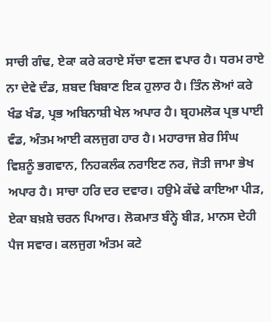ਸਾਚੀ ਗੰਢ, ਏਕਾ ਕਰੇ ਕਰਾਏ ਸੱਚਾ ਵਣਜ ਵਪਾਰ ਹੈ। ਧਰਮ ਰਾਏ ਨਾ ਦੇਵੇ ਦੰਡ, ਸ਼ਬਦ ਬਿਬਾਣ ਇਕ ਹੁਲਾਰ ਹੈ। ਤਿੰਨ ਲੋਆਂ ਕਰੇ ਖੰਡ ਖੰਡ, ਪ੍ਰਭ ਅਬਿਨਾਸ਼ੀ ਖੇਲ ਅਪਾਰ ਹੈ। ਬ੍ਰਹਮਲੋਕ ਪ੍ਰਭ ਪਾਈ ਵੰਡ, ਅੰਤਮ ਆਈ ਕਲਜੁਗ ਹਾਰ ਹੈ। ਮਹਾਰਾਜ ਸ਼ੇਰ ਸਿੰਘ ਵਿਸ਼ਨੂੰ ਭਗਵਾਨ, ਨਿਹਕਲੰਕ ਨਰਾਇਣ ਨਰ, ਜੋਤੀ ਜਾਮਾ ਭੇਖ ਅਪਾਰ ਹੈ। ਸਾਚਾ ਹਰਿ ਦਰ ਦਵਾਰ। ਹਉਮੇ ਕੱਢੇ ਕਾਇਆ ਪੀੜ, ਏਕਾ ਬਖ਼ਸ਼ੇ ਚਰਨ ਪਿਆਰ। ਲੋਕਮਾਤ ਬੰਨ੍ਹੇ ਬੀੜ, ਮਾਨਸ ਦੇਹੀ ਪੈਜ ਸਵਾਰ। ਕਲਜੁਗ ਅੰਤਮ ਕਟੇ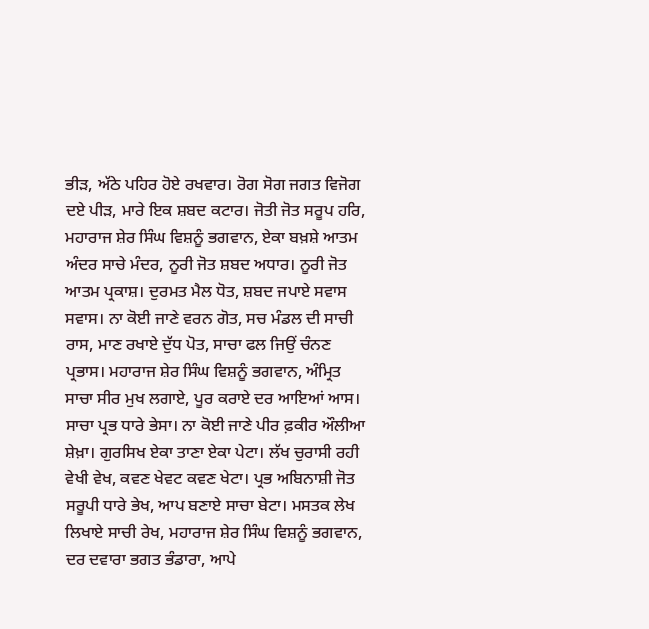ਭੀੜ, ਅੱਠੇ ਪਹਿਰ ਹੋਏ ਰਖਵਾਰ। ਰੋਗ ਸੋਗ ਜਗਤ ਵਿਜੋਗ ਦਏ ਪੀੜ, ਮਾਰੇ ਇਕ ਸ਼ਬਦ ਕਟਾਰ। ਜੋਤੀ ਜੋਤ ਸਰੂਪ ਹਰਿ, ਮਹਾਰਾਜ ਸ਼ੇਰ ਸਿੰਘ ਵਿਸ਼ਨੂੰ ਭਗਵਾਨ, ਏਕਾ ਬਖ਼ਸ਼ੇ ਆਤਮ ਅੰਦਰ ਸਾਚੇ ਮੰਦਰ, ਨੂਰੀ ਜੋਤ ਸ਼ਬਦ ਅਧਾਰ। ਨੂਰੀ ਜੋਤ ਆਤਮ ਪ੍ਰਕਾਸ਼। ਦੁਰਮਤ ਮੈਲ ਧੋਤ, ਸ਼ਬਦ ਜਪਾਏ ਸਵਾਸ ਸਵਾਸ। ਨਾ ਕੋਈ ਜਾਣੇ ਵਰਨ ਗੋਤ, ਸਚ ਮੰਡਲ ਦੀ ਸਾਚੀ ਰਾਸ, ਮਾਣ ਰਖਾਏ ਦੁੱਧ ਪੋਤ, ਸਾਚਾ ਫਲ ਜਿਉਂ ਚੰਨਣ ਪ੍ਰਭਾਸ। ਮਹਾਰਾਜ ਸ਼ੇਰ ਸਿੰਘ ਵਿਸ਼ਨੂੰ ਭਗਵਾਨ, ਅੰਮ੍ਰਿਤ ਸਾਚਾ ਸੀਰ ਮੁਖ ਲਗਾਏ, ਪੂਰ ਕਰਾਏ ਦਰ ਆਇਆਂ ਆਸ। ਸਾਚਾ ਪ੍ਰਭ ਧਾਰੇ ਭੇਸਾ। ਨਾ ਕੋਈ ਜਾਣੇ ਪੀਰ ਫ਼ਕੀਰ ਔਲੀਆ ਸ਼ੇਖ਼ਾ। ਗੁਰਸਿਖ ਏਕਾ ਤਾਣਾ ਏਕਾ ਪੇਟਾ। ਲੱਖ ਚੁਰਾਸੀ ਰਹੀ ਵੇਖੀ ਵੇਖ, ਕਵਣ ਖੇਵਟ ਕਵਣ ਖੇਟਾ। ਪ੍ਰਭ ਅਬਿਨਾਸ਼ੀ ਜੋਤ ਸਰੂਪੀ ਧਾਰੇ ਭੇਖ, ਆਪ ਬਣਾਏ ਸਾਚਾ ਬੇਟਾ। ਮਸਤਕ ਲੇਖ ਲਿਖਾਏ ਸਾਚੀ ਰੇਖ, ਮਹਾਰਾਜ ਸ਼ੇਰ ਸਿੰਘ ਵਿਸ਼ਨੂੰ ਭਗਵਾਨ, ਦਰ ਦਵਾਰਾ ਭਗਤ ਭੰਡਾਰਾ, ਆਪੇ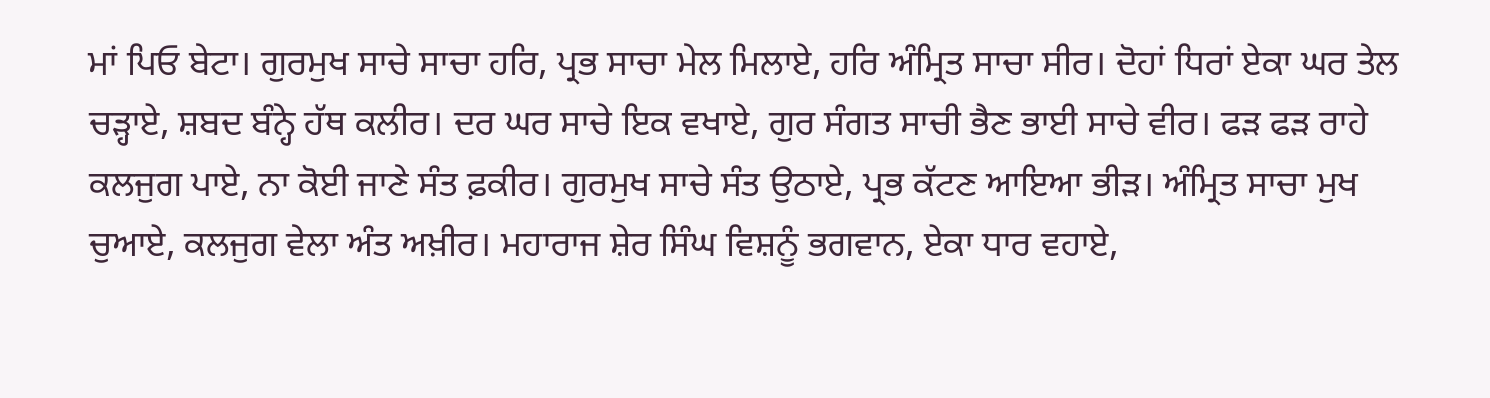ਮਾਂ ਪਿਓ ਬੇਟਾ। ਗੁਰਮੁਖ ਸਾਚੇ ਸਾਚਾ ਹਰਿ, ਪ੍ਰਭ ਸਾਚਾ ਮੇਲ ਮਿਲਾਏ, ਹਰਿ ਅੰਮ੍ਰਿਤ ਸਾਚਾ ਸੀਰ। ਦੋਹਾਂ ਧਿਰਾਂ ਏਕਾ ਘਰ ਤੇਲ ਚੜ੍ਹਾਏ, ਸ਼ਬਦ ਬੰਨ੍ਹੇ ਹੱਥ ਕਲੀਰ। ਦਰ ਘਰ ਸਾਚੇ ਇਕ ਵਖਾਏ, ਗੁਰ ਸੰਗਤ ਸਾਚੀ ਭੈਣ ਭਾਈ ਸਾਚੇ ਵੀਰ। ਫੜ ਫੜ ਰਾਹੇ ਕਲਜੁਗ ਪਾਏ, ਨਾ ਕੋਈ ਜਾਣੇ ਸੰਤ ਫ਼ਕੀਰ। ਗੁਰਮੁਖ ਸਾਚੇ ਸੰਤ ਉਠਾਏ, ਪ੍ਰਭ ਕੱਟਣ ਆਇਆ ਭੀੜ। ਅੰਮ੍ਰਿਤ ਸਾਚਾ ਮੁਖ ਚੁਆਏ, ਕਲਜੁਗ ਵੇਲਾ ਅੰਤ ਅਖ਼ੀਰ। ਮਹਾਰਾਜ ਸ਼ੇਰ ਸਿੰਘ ਵਿਸ਼ਨੂੰ ਭਗਵਾਨ, ਏਕਾ ਧਾਰ ਵਹਾਏ,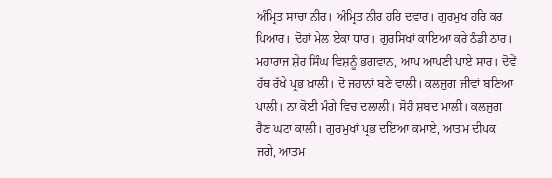ਅੰਮ੍ਰਿਤ ਸਾਚਾ ਨੀਰ। ਅੰਮ੍ਰਿਤ ਨੀਰ ਹਰਿ ਦਵਾਰ। ਗੁਰਮੁਖ ਹਰਿ ਕਰ ਪਿਆਰ। ਦੋਹਾਂ ਮੇਲ ਏਕਾ ਧਾਰ। ਗੁਰਸਿਖਾਂ ਕਾਇਆ ਕਰੇ ਠੰਡੀ ਠਾਰ। ਮਹਾਰਾਜ ਸ਼ੇਰ ਸਿੰਘ ਵਿਸ਼ਨੂੰ ਭਗਵਾਨ, ਆਪ ਆਪਣੀ ਪਾਏ ਸਾਰ। ਦੋਵੇਂ ਹੱਥ ਰੱਖੇ ਪ੍ਰਭ ਖ਼ਾਲੀ। ਦੋ ਜਹਾਨਾਂ ਬਣੇ ਵਾਲੀ। ਕਲਜੁਗ ਜੀਵਾਂ ਬਣਿਆ ਪਾਲੀ। ਨਾ ਕੋਈ ਮੰਗੇ ਵਿਚ ਦਲਾਲੀ। ਸੋਹੰ ਸ਼ਬਦ ਮਾਲੀ। ਕਲਜੁਗ ਰੈਣ ਘਟਾ ਕਾਲੀ। ਗੁਰਮੁਖਾਂ ਪ੍ਰਭ ਦਇਆ ਕਮਾਏ, ਆਤਮ ਦੀਪਕ ਜਗੇ, ਆਤਮ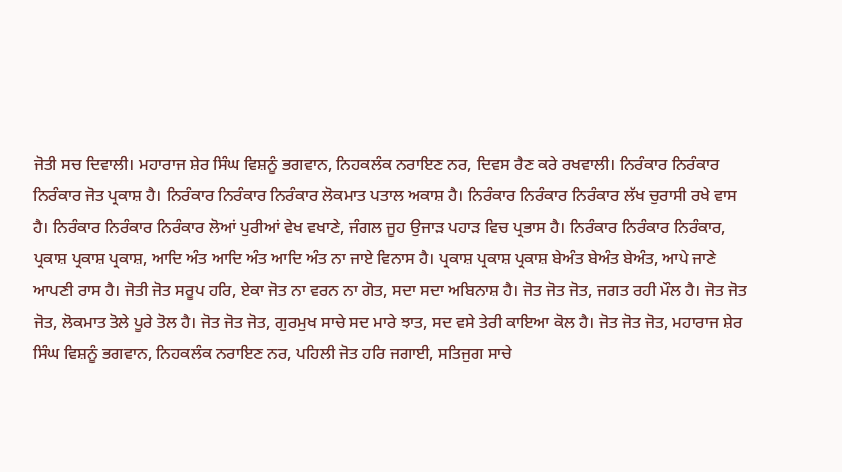ਜੋਤੀ ਸਚ ਦਿਵਾਲੀ। ਮਹਾਰਾਜ ਸ਼ੇਰ ਸਿੰਘ ਵਿਸ਼ਨੂੰ ਭਗਵਾਨ, ਨਿਹਕਲੰਕ ਨਰਾਇਣ ਨਰ, ਦਿਵਸ ਰੈਣ ਕਰੇ ਰਖਵਾਲੀ। ਨਿਰੰਕਾਰ ਨਿਰੰਕਾਰ ਨਿਰੰਕਾਰ ਜੋਤ ਪ੍ਰਕਾਸ਼ ਹੈ। ਨਿਰੰਕਾਰ ਨਿਰੰਕਾਰ ਨਿਰੰਕਾਰ ਲੋਕਮਾਤ ਪਤਾਲ ਅਕਾਸ਼ ਹੈ। ਨਿਰੰਕਾਰ ਨਿਰੰਕਾਰ ਨਿਰੰਕਾਰ ਲੱਖ ਚੁਰਾਸੀ ਰਖੇ ਵਾਸ ਹੈ। ਨਿਰੰਕਾਰ ਨਿਰੰਕਾਰ ਨਿਰੰਕਾਰ ਲੋਆਂ ਪੁਰੀਆਂ ਵੇਖ ਵਖਾਣੇ, ਜੰਗਲ ਜੂਹ ਉਜਾੜ ਪਹਾੜ ਵਿਚ ਪ੍ਰਭਾਸ ਹੈ। ਨਿਰੰਕਾਰ ਨਿਰੰਕਾਰ ਨਿਰੰਕਾਰ, ਪ੍ਰਕਾਸ਼ ਪ੍ਰਕਾਸ਼ ਪ੍ਰਕਾਸ਼, ਆਦਿ ਅੰਤ ਆਦਿ ਅੰਤ ਆਦਿ ਅੰਤ ਨਾ ਜਾਏ ਵਿਨਾਸ ਹੈ। ਪ੍ਰਕਾਸ਼ ਪ੍ਰਕਾਸ਼ ਪ੍ਰਕਾਸ਼ ਬੇਅੰਤ ਬੇਅੰਤ ਬੇਅੰਤ, ਆਪੇ ਜਾਣੇ ਆਪਣੀ ਰਾਸ ਹੈ। ਜੋਤੀ ਜੋਤ ਸਰੂਪ ਹਰਿ, ਏਕਾ ਜੋਤ ਨਾ ਵਰਨ ਨਾ ਗੋਤ, ਸਦਾ ਸਦਾ ਅਬਿਨਾਸ਼ ਹੈ। ਜੋਤ ਜੋਤ ਜੋਤ, ਜਗਤ ਰਹੀ ਮੌਲ ਹੈ। ਜੋਤ ਜੋਤ ਜੋਤ, ਲੋਕਮਾਤ ਤੋਲੇ ਪੂਰੇ ਤੋਲ ਹੈ। ਜੋਤ ਜੋਤ ਜੋਤ, ਗੁਰਮੁਖ ਸਾਚੇ ਸਦ ਮਾਰੇ ਝਾਤ, ਸਦ ਵਸੇ ਤੇਰੀ ਕਾਇਆ ਕੋਲ ਹੈ। ਜੋਤ ਜੋਤ ਜੋਤ, ਮਹਾਰਾਜ ਸ਼ੇਰ ਸਿੰਘ ਵਿਸ਼ਨੂੰ ਭਗਵਾਨ, ਨਿਹਕਲੰਕ ਨਰਾਇਣ ਨਰ, ਪਹਿਲੀ ਜੋਤ ਹਰਿ ਜਗਾਈ, ਸਤਿਜੁਗ ਸਾਚੇ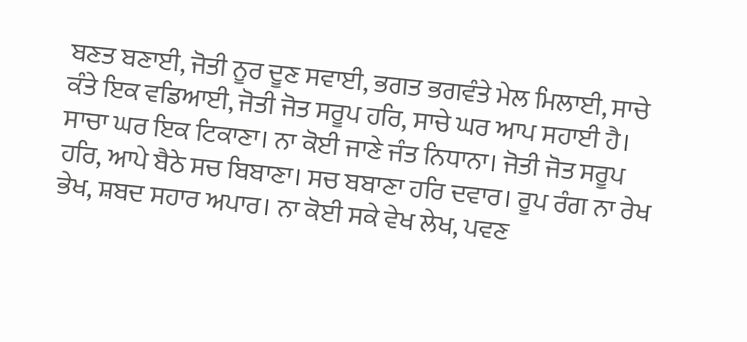ਬਣਤ ਬਣਾਈ, ਜੋਤੀ ਨੂਰ ਦੂਣ ਸਵਾਈ, ਭਗਤ ਭਗਵੰਤੇ ਮੇਲ ਮਿਲਾਈ, ਸਾਚੇ ਕੰਤੇ ਇਕ ਵਡਿਆਈ, ਜੋਤੀ ਜੋਤ ਸਰੂਪ ਹਰਿ, ਸਾਚੇ ਘਰ ਆਪ ਸਹਾਈ ਹੈ। ਸਾਚਾ ਘਰ ਇਕ ਟਿਕਾਣਾ। ਨਾ ਕੋਈ ਜਾਣੇ ਜੰਤ ਨਿਧਾਨਾ। ਜੋਤੀ ਜੋਤ ਸਰੂਪ ਹਰਿ, ਆਪੇ ਬੈਠੇ ਸਚ ਬਿਬਾਣਾ। ਸਚ ਬਬਾਣਾ ਹਰਿ ਦਵਾਰ। ਰੂਪ ਰੰਗ ਨਾ ਰੇਖ ਭੇਖ, ਸ਼ਬਦ ਸਹਾਰ ਅਪਾਰ। ਨਾ ਕੋਈ ਸਕੇ ਵੇਖ ਲੇਖ, ਪਵਣ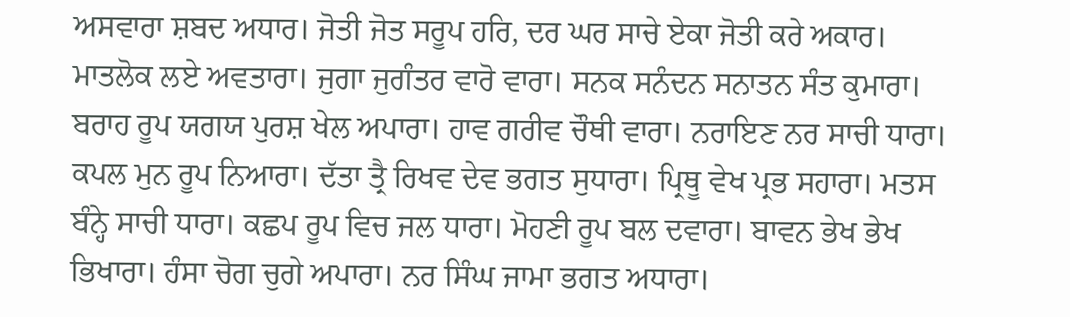ਅਸਵਾਰਾ ਸ਼ਬਦ ਅਧਾਰ। ਜੋਤੀ ਜੋਤ ਸਰੂਪ ਹਰਿ, ਦਰ ਘਰ ਸਾਚੇ ਏਕਾ ਜੋਤੀ ਕਰੇ ਅਕਾਰ। ਮਾਤਲੋਕ ਲਏ ਅਵਤਾਰਾ। ਜੁਗਾ ਜੁਗੰਤਰ ਵਾਰੋ ਵਾਰਾ। ਸਨਕ ਸਨੰਦਨ ਸਨਾਤਨ ਸੰਤ ਕੁਮਾਰਾ। ਬਰਾਹ ਰੂਪ ਯਗਯ ਪੁਰਸ਼ ਖੇਲ ਅਪਾਰਾ। ਹਾਵ ਗਰੀਵ ਚੌਥੀ ਵਾਰਾ। ਨਰਾਇਣ ਨਰ ਸਾਚੀ ਧਾਰਾ। ਕਪਲ ਮੁਨ ਰੂਪ ਨਿਆਰਾ। ਦੱਤਾ ਤ੍ਰੈ ਰਿਖਵ ਦੇਵ ਭਗਤ ਸੁਧਾਰਾ। ਪ੍ਰਿਥੂ ਵੇਖ ਪ੍ਰਭ ਸਹਾਰਾ। ਮਤਸ ਬੰਨ੍ਹੇ ਸਾਚੀ ਧਾਰਾ। ਕਛਪ ਰੂਪ ਵਿਚ ਜਲ ਧਾਰਾ। ਮੋਹਣੀ ਰੂਪ ਬਲ ਦਵਾਰਾ। ਬਾਵਨ ਭੇਖ ਭੇਖ ਭਿਖਾਰਾ। ਹੰਸਾ ਚੋਗ ਚੁਗੇ ਅਪਾਰਾ। ਨਰ ਸਿੰਘ ਜਾਮਾ ਭਗਤ ਅਧਾਰਾ।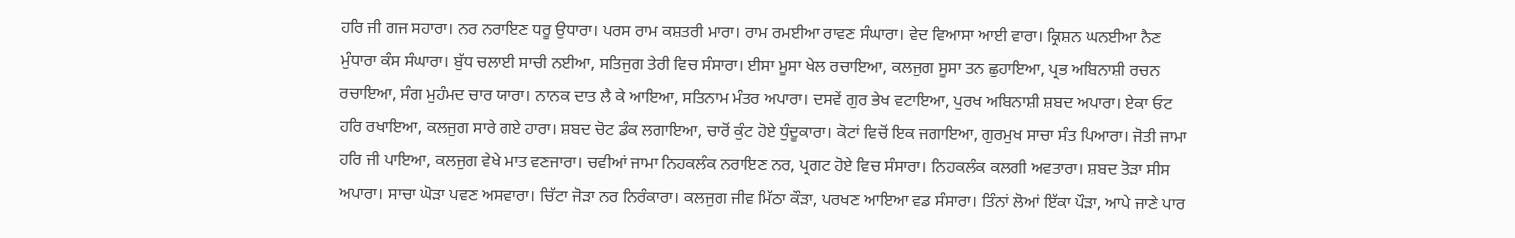ਹਰਿ ਜੀ ਗਜ ਸਹਾਰਾ। ਨਰ ਨਰਾਇਣ ਧਰੂ ਉਧਾਰਾ। ਪਰਸ ਰਾਮ ਕਸ਼ਤਰੀ ਮਾਰਾ। ਰਾਮ ਰਮਈਆ ਰਾਵਣ ਸੰਘਾਰਾ। ਵੇਦ ਵਿਆਸਾ ਆਈ ਵਾਰਾ। ਕ੍ਰਿਸ਼ਨ ਘਨਈਆ ਨੈਣ ਮੁੰਧਾਰਾ ਕੰਸ ਸੰਘਾਰਾ। ਬੁੱਧ ਚਲਾਈ ਸਾਚੀ ਨਈਆ, ਸਤਿਜੁਗ ਤੇਰੀ ਵਿਚ ਸੰਸਾਰਾ। ਈਸਾ ਮੂਸਾ ਖੇਲ ਰਚਾਇਆ, ਕਲਜੁਗ ਸੂਸਾ ਤਨ ਛੁਹਾਇਆ, ਪ੍ਰਭ ਅਬਿਨਾਸ਼ੀ ਰਚਨ ਰਚਾਇਆ, ਸੰਗ ਮੁਹੰਮਦ ਚਾਰ ਯਾਰਾ। ਨਾਨਕ ਦਾਤ ਲੈ ਕੇ ਆਇਆ, ਸਤਿਨਾਮ ਮੰਤਰ ਅਪਾਰਾ। ਦਸਵੇਂ ਗੁਰ ਭੇਖ ਵਟਾਇਆ, ਪੁਰਖ ਅਬਿਨਾਸ਼ੀ ਸ਼ਬਦ ਅਪਾਰਾ। ਏਕਾ ਓਟ ਹਰਿ ਰਖਾਇਆ, ਕਲਜੁਗ ਸਾਰੇ ਗਏ ਹਾਰਾ। ਸ਼ਬਦ ਚੋਟ ਡੰਕ ਲਗਾਇਆ, ਚਾਰੋਂ ਕੁੰਟ ਹੋਏ ਧੁੰਦੂਕਾਰਾ। ਕੋਟਾਂ ਵਿਚੋਂ ਇਕ ਜਗਾਇਆ, ਗੁਰਮੁਖ ਸਾਚਾ ਸੰਤ ਪਿਆਰਾ। ਜੋਤੀ ਜਾਮਾ ਹਰਿ ਜੀ ਪਾਇਆ, ਕਲਜੁਗ ਵੇਖੇ ਮਾਤ ਵਣਜਾਰਾ। ਚਵੀਆਂ ਜਾਮਾ ਨਿਹਕਲੰਕ ਨਰਾਇਣ ਨਰ, ਪ੍ਰਗਟ ਹੋਏ ਵਿਚ ਸੰਸਾਰਾ। ਨਿਹਕਲੰਕ ਕਲਗੀ ਅਵਤਾਰਾ। ਸ਼ਬਦ ਤੋੜਾ ਸੀਸ ਅਪਾਰਾ। ਸਾਚਾ ਘੋੜਾ ਪਵਣ ਅਸਵਾਰਾ। ਚਿੱਟਾ ਜੋੜਾ ਨਰ ਨਿਰੰਕਾਰਾ। ਕਲਜੁਗ ਜੀਵ ਮਿੱਠਾ ਕੌੜਾ, ਪਰਖਣ ਆਇਆ ਵਡ ਸੰਸਾਰਾ। ਤਿੰਨਾਂ ਲੋਆਂ ਇੱਕਾ ਪੌੜਾ, ਆਪੇ ਜਾਣੇ ਪਾਰ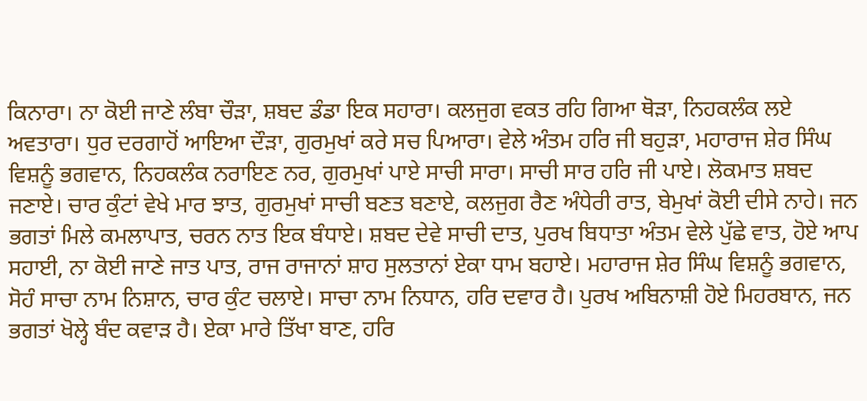ਕਿਨਾਰਾ। ਨਾ ਕੋਈ ਜਾਣੇ ਲੰਬਾ ਚੌੜਾ, ਸ਼ਬਦ ਡੰਡਾ ਇਕ ਸਹਾਰਾ। ਕਲਜੁਗ ਵਕਤ ਰਹਿ ਗਿਆ ਥੋੜਾ, ਨਿਹਕਲੰਕ ਲਏ ਅਵਤਾਰਾ। ਧੁਰ ਦਰਗਾਹੋਂ ਆਇਆ ਦੌੜਾ, ਗੁਰਮੁਖਾਂ ਕਰੇ ਸਚ ਪਿਆਰਾ। ਵੇਲੇ ਅੰਤਮ ਹਰਿ ਜੀ ਬਹੁੜਾ, ਮਹਾਰਾਜ ਸ਼ੇਰ ਸਿੰਘ ਵਿਸ਼ਨੂੰ ਭਗਵਾਨ, ਨਿਹਕਲੰਕ ਨਰਾਇਣ ਨਰ, ਗੁਰਮੁਖਾਂ ਪਾਏ ਸਾਚੀ ਸਾਰਾ। ਸਾਚੀ ਸਾਰ ਹਰਿ ਜੀ ਪਾਏ। ਲੋਕਮਾਤ ਸ਼ਬਦ ਜਣਾਏ। ਚਾਰ ਕੁੰਟਾਂ ਵੇਖੇ ਮਾਰ ਝਾਤ, ਗੁਰਮੁਖਾਂ ਸਾਚੀ ਬਣਤ ਬਣਾਏ, ਕਲਜੁਗ ਰੈਣ ਅੰਧੇਰੀ ਰਾਤ, ਬੇਮੁਖਾਂ ਕੋਈ ਦੀਸੇ ਨਾਹੇ। ਜਨ ਭਗਤਾਂ ਮਿਲੇ ਕਮਲਾਪਾਤ, ਚਰਨ ਨਾਤ ਇਕ ਬੰਧਾਏ। ਸ਼ਬਦ ਦੇਵੇ ਸਾਚੀ ਦਾਤ, ਪੁਰਖ ਬਿਧਾਤਾ ਅੰਤਮ ਵੇਲੇ ਪੁੱਛੇ ਵਾਤ, ਹੋਏ ਆਪ ਸਹਾਈ, ਨਾ ਕੋਈ ਜਾਣੇ ਜਾਤ ਪਾਤ, ਰਾਜ ਰਾਜਾਨਾਂ ਸ਼ਾਹ ਸੁਲਤਾਨਾਂ ਏਕਾ ਧਾਮ ਬਹਾਏ। ਮਹਾਰਾਜ ਸ਼ੇਰ ਸਿੰਘ ਵਿਸ਼ਨੂੰ ਭਗਵਾਨ, ਸੋਹੰ ਸਾਚਾ ਨਾਮ ਨਿਸ਼ਾਨ, ਚਾਰ ਕੁੰਟ ਚਲਾਏ। ਸਾਚਾ ਨਾਮ ਨਿਧਾਨ, ਹਰਿ ਦਵਾਰ ਹੈ। ਪੁਰਖ ਅਬਿਨਾਸ਼ੀ ਹੋਏ ਮਿਹਰਬਾਨ, ਜਨ ਭਗਤਾਂ ਖੋਲ੍ਹੇ ਬੰਦ ਕਵਾੜ ਹੈ। ਏਕਾ ਮਾਰੇ ਤਿੱਖਾ ਬਾਣ, ਹਰਿ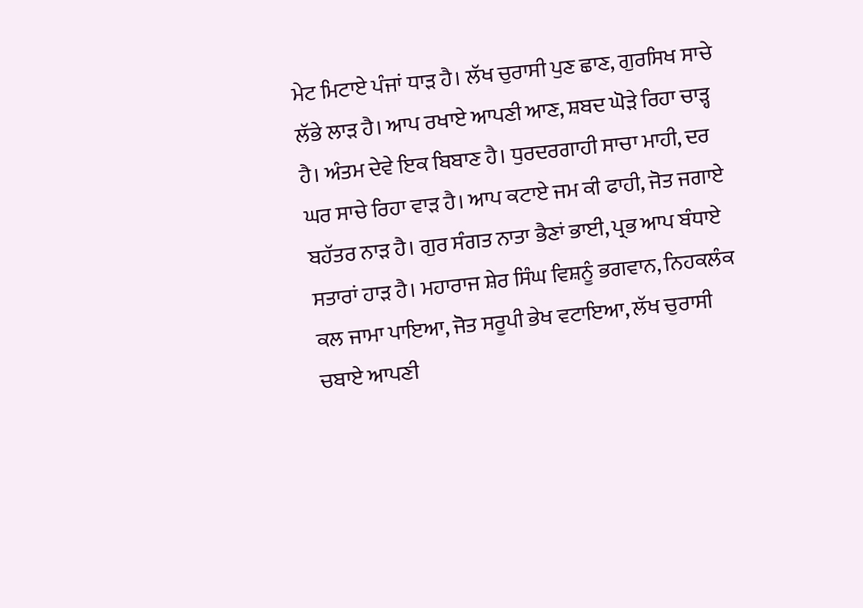ਮੇਟ ਮਿਟਾਏ ਪੰਜਾਂ ਧਾੜ ਹੈ। ਲੱਖ ਚੁਰਾਸੀ ਪੁਣ ਛਾਣ, ਗੁਰਸਿਖ ਸਾਚੇ ਲੱਭੇ ਲਾੜ ਹੈ। ਆਪ ਰਖਾਏ ਆਪਣੀ ਆਣ, ਸ਼ਬਦ ਘੋੜੇ ਰਿਹਾ ਚਾੜ੍ਹ ਹੈ। ਅੰਤਮ ਦੇਵੇ ਇਕ ਬਿਬਾਣ ਹੈ। ਧੁਰਦਰਗਾਹੀ ਸਾਚਾ ਮਾਹੀ, ਦਰ ਘਰ ਸਾਚੇ ਰਿਹਾ ਵਾੜ ਹੈ। ਆਪ ਕਟਾਏ ਜਮ ਕੀ ਫਾਹੀ, ਜੋਤ ਜਗਾਏ ਬਹੱਤਰ ਨਾੜ ਹੈ। ਗੁਰ ਸੰਗਤ ਨਾਤਾ ਭੈਣਾਂ ਭਾਈ, ਪ੍ਰਭ ਆਪ ਬੰਧਾਏ ਸਤਾਰਾਂ ਹਾੜ ਹੈ। ਮਹਾਰਾਜ ਸ਼ੇਰ ਸਿੰਘ ਵਿਸ਼ਨੂੰ ਭਗਵਾਨ, ਨਿਹਕਲੰਕ ਕਲ ਜਾਮਾ ਪਾਇਆ, ਜੋਤ ਸਰੂਪੀ ਭੇਖ ਵਟਾਇਆ, ਲੱਖ ਚੁਰਾਸੀ ਚਬਾਏ ਆਪਣੀ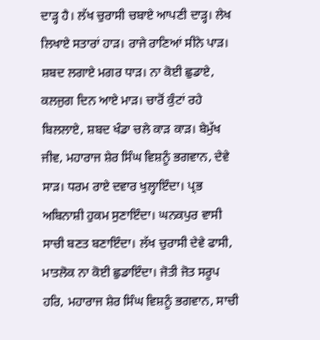ਦਾੜ੍ਹ ਹੈ। ਲੱਖ ਚੁਰਾਸੀ ਚਬਾਏ ਆਪਣੀ ਦਾੜ੍ਹ। ਲੇਖ ਲਿਖਾਏ ਸਤਾਰਾਂ ਹਾੜ। ਰਾਜੇ ਰਾਣਿਆਂ ਸੀਨੇ ਪਾੜ। ਸ਼ਬਦ ਲਗਾਏ ਮਗਰ ਧਾੜ। ਨਾ ਕੋਈ ਛੁਡਾਏ, ਕਲਜੁਗ ਦਿਨ ਆਏ ਮਾੜ। ਚਾਰੋਂ ਕੁੰਟਾਂ ਰਹੇ ਬਿਲਲਾਏ, ਸ਼ਬਦ ਖੰਡਾ ਚਲੇ ਕਾੜ ਕਾੜ। ਬੇਮੁੱਖ ਜੀਵ, ਮਹਾਰਾਜ ਸ਼ੇਰ ਸਿੰਘ ਵਿਸ਼ਨੂੰ ਭਗਵਾਨ, ਦੇਵੇ ਸਾੜ। ਧਰਮ ਰਾਏ ਦਵਾਰ ਖੁਲ੍ਹਾਇੰਦਾ। ਪ੍ਰਭ ਅਬਿਨਾਸ਼ੀ ਹੁਕਮ ਸੁਣਾਇੰਦਾ। ਘਨਕਪੁਰ ਵਾਸੀ ਸਾਚੀ ਬਣਤ ਬਣਾਇੰਦਾ। ਲੱਖ ਚੁਰਾਸੀ ਦੇਵੇ ਫਾਸੀ, ਮਾਤਲੋਕ ਨਾ ਕੋਈ ਛੁਡਾਇੰਦਾ। ਜੋਤੀ ਜੋਤ ਸਰੂਪ ਹਰਿ, ਮਹਾਰਾਜ ਸ਼ੇਰ ਸਿੰਘ ਵਿਸ਼ਨੂੰ ਭਗਵਾਨ, ਸਾਚੀ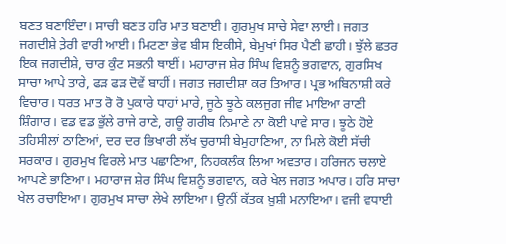ਬਣਤ ਬਣਾਇੰਦਾ। ਸਾਚੀ ਬਣਤ ਹਰਿ ਮਾਤ ਬਣਾਈ। ਗੁਰਮੁਖ ਸਾਚੇ ਸੇਵਾ ਲਾਈ। ਜਗਤ ਜਗਦੀਸ਼ੇ ਤ਼ੇਰੀ ਵਾਰੀ ਆਈ। ਮਿਟਣਾ ਭੇਵ ਬੀਸ ਇਕੀਸੇ, ਬੇਮੁਖਾਂ ਸਿਰ ਪੈਣੀ ਛਾਹੀ। ਝੁੱਲੇ ਛਤਰ ਇਕ ਜਗਦੀਸ਼ੇ, ਚਾਰ ਕੁੰਟ ਸਭਨੀ ਥਾਈਂ। ਮਹਾਰਾਜ ਸ਼ੇਰ ਸਿੰਘ ਵਿਸ਼ਨੂੰ ਭਗਵਾਨ, ਗੁਰਸਿਖ ਸਾਚਾ ਆਪੇ ਤਾਰੇ, ਫੜ ਫੜ ਦੋਵੇਂ ਬਾਹੀਂ। ਜਗਤ ਜਗਦੀਸ਼ਾ ਕਰ ਤਿਆਰ। ਪ੍ਰਭ ਅਬਿਨਾਸ਼ੀ ਕਰੇ ਵਿਚਾਰ। ਧਰਤ ਮਾਤ ਰੋ ਰੋ ਪੁਕਾਰੇ ਧਾਹਾਂ ਮਾਰੇ, ਜੂਠੇ ਝੂਠੇ ਕਲਜੁਗ ਜੀਵ ਮਾਇਆ ਰਾਣੀ ਸ਼ਿੰਗਾਰ। ਵਡ ਵਡ ਭੁੱਲੇ ਰਾਜੇ ਰਾਣੇ, ਗਊ ਗਰੀਬ ਨਿਮਾਣੇ ਨਾ ਕੋਈ ਪਾਵੇ ਸਾਰ। ਝੂਠੇ ਹੋਏ ਤਹਿਸੀਲਾਂ ਠਾਣਿਆਂ, ਦਰ ਦਰ ਭਿਖਾਰੀ ਲੱਖ ਚੁਰਾਸੀ ਬੇਮੁਹਾਣਿਆ, ਨਾ ਮਿਲੇ ਕੋਈ ਸੱਚੀ ਸਰਕਾਰ। ਗੁਰਮੁਖ ਵਿਰਲੇ ਮਾਤ ਪਛਾਣਿਆ, ਨਿਹਕਲੰਕ ਲਿਆ ਅਵਤਾਰ। ਹਰਿਜਨ ਚਲਾਏ ਆਪਣੇ ਭਾਣਿਆ। ਮਹਾਰਾਜ ਸ਼ੇਰ ਸਿੰਘ ਵਿਸ਼ਨੂੰ ਭਗਵਾਨ, ਕਰੇ ਖੇਲ ਜਗਤ ਅਪਾਰ। ਹਰਿ ਸਾਚਾ ਖੇਲ ਰਚਾਇਆ। ਗੁਰਮੁਖ ਸਾਚਾ ਲੇਖੇ ਲਾਇਆ। ਉਨੀਂ ਕੱਤਕ ਖ਼ੁਸ਼ੀ ਮਨਾਇਆ। ਵਜੀ ਵਧਾਈ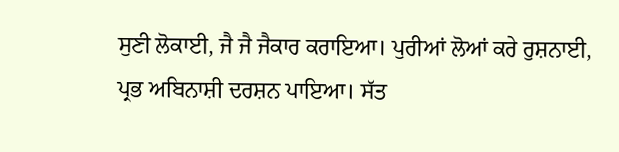ਸੁਣੀ ਲੋਕਾਈ, ਜੈ ਜੈ ਜੈਕਾਰ ਕਰਾਇਆ। ਪੁਰੀਆਂ ਲੋਆਂ ਕਰੇ ਰੁਸ਼ਨਾਈ, ਪ੍ਰਭ ਅਬਿਨਾਸ਼ੀ ਦਰਸ਼ਨ ਪਾਇਆ। ਸੱਤ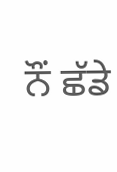ਨੌਂ ਛੱਡੇ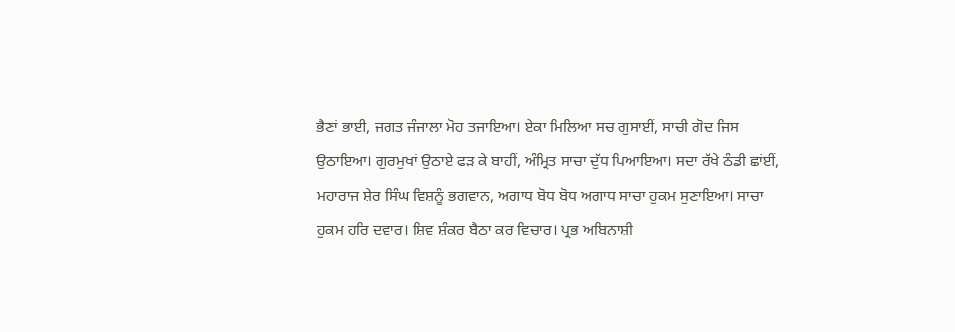ਭੈਣਾਂ ਭਾਈ, ਜਗਤ ਜੰਜਾਲਾ ਮੋਹ ਤਜਾਇਆ। ਏਕਾ ਮਿਲਿਆ ਸਚ ਗੁਸਾਈਂ, ਸਾਚੀ ਗੋਦ ਜਿਸ ਉਠਾਇਆ। ਗੁਰਮੁਖਾਂ ਉਠਾਏ ਫੜ ਕੇ ਬਾਹੀਂ, ਅੰਮ੍ਰਿਤ ਸਾਚਾ ਦੁੱਧ ਪਿਆਇਆ। ਸਦਾ ਰੱਖੇ ਠੰਡੀ ਛਾਂਈਂ, ਮਹਾਰਾਜ ਸ਼ੇਰ ਸਿੰਘ ਵਿਸ਼ਨੂੰ ਭਗਵਾਨ, ਅਗਾਧ ਬੋਧ ਬੋਧ ਅਗਾਧ ਸਾਚਾ ਹੁਕਮ ਸੁਣਾਇਆ। ਸਾਚਾ ਹੁਕਮ ਹਰਿ ਦਵਾਰ। ਸ਼ਿਵ ਸ਼ੰਕਰ ਬੈਠਾ ਕਰ ਵਿਚਾਰ। ਪ੍ਰਭ ਅਬਿਨਾਸ਼ੀ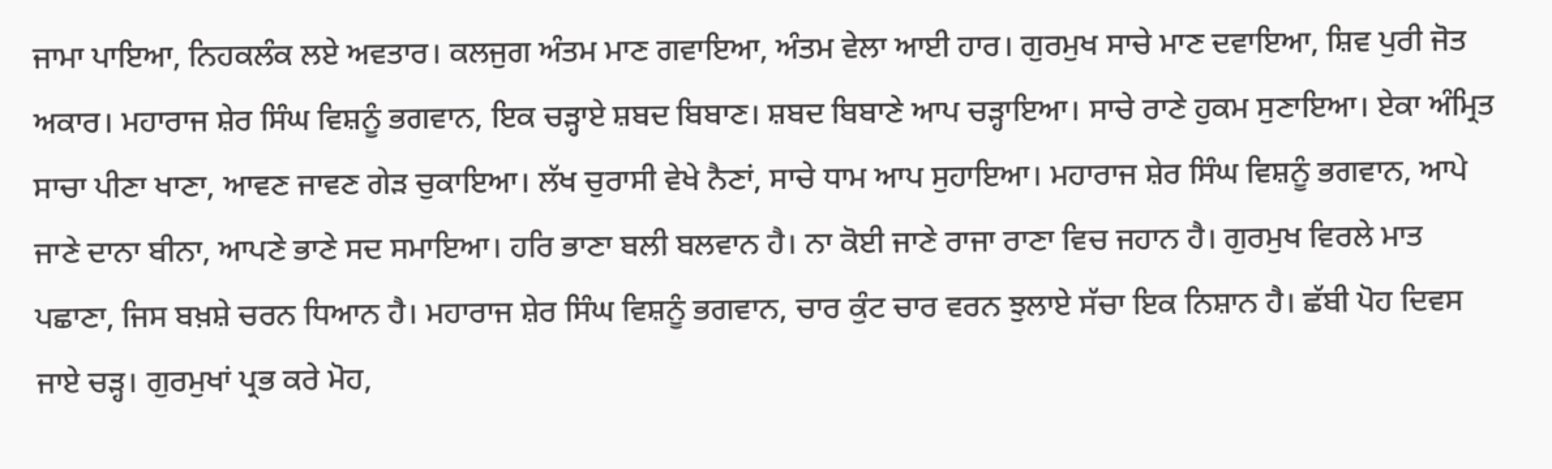ਜਾਮਾ ਪਾਇਆ, ਨਿਹਕਲੰਕ ਲਏ ਅਵਤਾਰ। ਕਲਜੁਗ ਅੰਤਮ ਮਾਣ ਗਵਾਇਆ, ਅੰਤਮ ਵੇਲਾ ਆਈ ਹਾਰ। ਗੁਰਮੁਖ ਸਾਚੇ ਮਾਣ ਦਵਾਇਆ, ਸ਼ਿਵ ਪੁਰੀ ਜੋਤ ਅਕਾਰ। ਮਹਾਰਾਜ ਸ਼ੇਰ ਸਿੰਘ ਵਿਸ਼ਨੂੰ ਭਗਵਾਨ, ਇਕ ਚੜ੍ਹਾਏ ਸ਼ਬਦ ਬਿਬਾਣ। ਸ਼ਬਦ ਬਿਬਾਣੇ ਆਪ ਚੜ੍ਹਾਇਆ। ਸਾਚੇ ਰਾਣੇ ਹੁਕਮ ਸੁਣਾਇਆ। ਏਕਾ ਅੰਮ੍ਰਿਤ ਸਾਚਾ ਪੀਣਾ ਖਾਣਾ, ਆਵਣ ਜਾਵਣ ਗੇੜ ਚੁਕਾਇਆ। ਲੱਖ ਚੁਰਾਸੀ ਵੇਖੇ ਨੈਣਾਂ, ਸਾਚੇ ਧਾਮ ਆਪ ਸੁਹਾਇਆ। ਮਹਾਰਾਜ ਸ਼ੇਰ ਸਿੰਘ ਵਿਸ਼ਨੂੰ ਭਗਵਾਨ, ਆਪੇ ਜਾਣੇ ਦਾਨਾ ਬੀਨਾ, ਆਪਣੇ ਭਾਣੇ ਸਦ ਸਮਾਇਆ। ਹਰਿ ਭਾਣਾ ਬਲੀ ਬਲਵਾਨ ਹੈ। ਨਾ ਕੋਈ ਜਾਣੇ ਰਾਜਾ ਰਾਣਾ ਵਿਚ ਜਹਾਨ ਹੈ। ਗੁਰਮੁਖ ਵਿਰਲੇ ਮਾਤ ਪਛਾਣਾ, ਜਿਸ ਬਖ਼ਸ਼ੇ ਚਰਨ ਧਿਆਨ ਹੈ। ਮਹਾਰਾਜ ਸ਼ੇਰ ਸਿੰਘ ਵਿਸ਼ਨੂੰ ਭਗਵਾਨ, ਚਾਰ ਕੁੰਟ ਚਾਰ ਵਰਨ ਝੁਲਾਏ ਸੱਚਾ ਇਕ ਨਿਸ਼ਾਨ ਹੈ। ਛੱਬੀ ਪੋਹ ਦਿਵਸ ਜਾਏ ਚੜ੍ਹ। ਗੁਰਮੁਖਾਂ ਪ੍ਰਭ ਕਰੇ ਮੋਹ,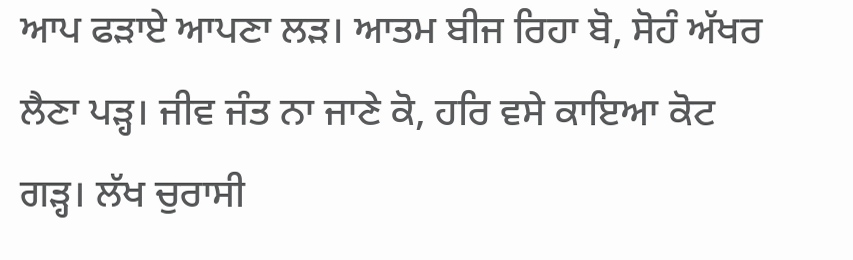ਆਪ ਫੜਾਏ ਆਪਣਾ ਲੜ। ਆਤਮ ਬੀਜ ਰਿਹਾ ਬੋ, ਸੋਹੰ ਅੱਖਰ ਲੈਣਾ ਪੜ੍ਹ। ਜੀਵ ਜੰਤ ਨਾ ਜਾਣੇ ਕੋ, ਹਰਿ ਵਸੇ ਕਾਇਆ ਕੋਟ ਗੜ੍ਹ। ਲੱਖ ਚੁਰਾਸੀ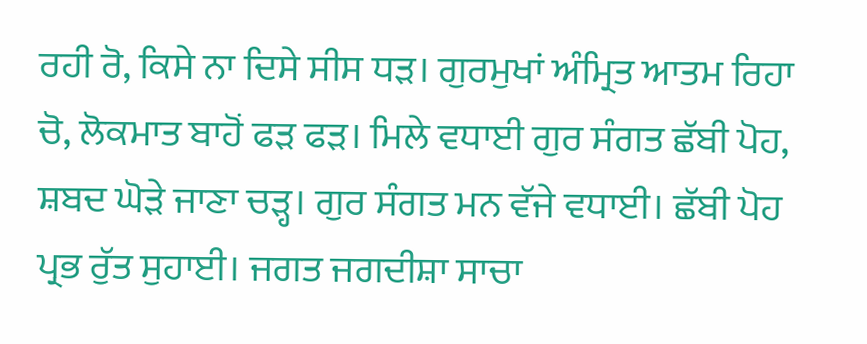ਰਹੀ ਰੋ, ਕਿਸੇ ਨਾ ਦਿਸੇ ਸੀਸ ਧੜ। ਗੁਰਮੁਖਾਂ ਅੰਮ੍ਰਿਤ ਆਤਮ ਰਿਹਾ ਚੋ, ਲੋਕਮਾਤ ਬਾਹੋਂ ਫੜ ਫੜ। ਮਿਲੇ ਵਧਾਈ ਗੁਰ ਸੰਗਤ ਛੱਬੀ ਪੋਹ, ਸ਼ਬਦ ਘੋੜੇ ਜਾਣਾ ਚੜ੍ਹ। ਗੁਰ ਸੰਗਤ ਮਨ ਵੱਜੇ ਵਧਾਈ। ਛੱਬੀ ਪੋਹ ਪ੍ਰਭ ਰੁੱਤ ਸੁਹਾਈ। ਜਗਤ ਜਗਦੀਸ਼ਾ ਸਾਚਾ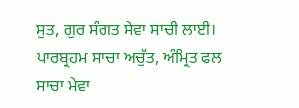ਸੁਤ, ਗੁਰ ਸੰਗਤ ਸੇਵਾ ਸਾਚੀ ਲਾਈ। ਪਾਰਬ੍ਰਹਮ ਸਾਚਾ ਅਚੁੱਤ, ਅੰਮ੍ਰਿਤ ਫਲ ਸਾਚਾ ਮੇਵਾ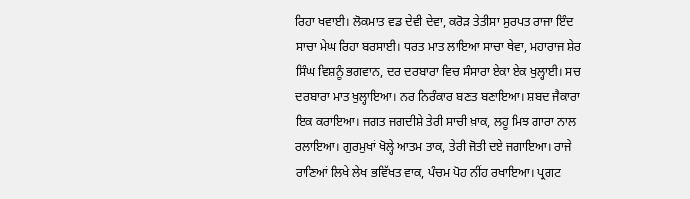ਰਿਹਾ ਖਵਾਈ। ਲੋਕਮਾਤ ਵਡ ਦੇਵੀ ਦੇਵਾ, ਕਰੋੜ ਤੇਤੀਸਾ ਸੁਰਪਤ ਰਾਜਾ ਇੰਦ ਸਾਚਾ ਮੇਘ ਰਿਹਾ ਬਰਸਾਈ। ਧਰਤ ਮਾਤ ਲਾਇਆ ਸਾਚਾ ਥੇਵਾ, ਮਹਾਰਾਜ ਸ਼ੇਰ ਸਿੰਘ ਵਿਸ਼ਨੂੰ ਭਗਵਾਨ, ਦਰ ਦਰਬਾਰਾ ਵਿਚ ਸੰਸਾਰਾ ਏਕਾ ਏਕ ਖੁਲ੍ਹਾਈ। ਸਚ ਦਰਬਾਰਾ ਮਾਤ ਖੁਲ੍ਹਾਇਆ। ਨਰ ਨਿਰੰਕਾਰ ਬਣਤ ਬਣਾਇਆ। ਸ਼ਬਦ ਜੈਕਾਰਾ ਇਕ ਕਰਾਇਆ। ਜਗਤ ਜਗਦੀਸ਼ੇ ਤੇਰੀ ਸਾਚੀ ਖ਼ਾਕ, ਲਹੂ ਮਿਝ ਗਾਰਾ ਨਾਲ ਰਲਾਇਆ। ਗੁਰਮੁਖਾਂ ਖੋਲ੍ਹੇ ਆਤਮ ਤਾਕ, ਤੇਰੀ ਜੋਤੀ ਦਏ ਜਗਾਇਆ। ਰਾਜੇ ਰਾਣਿਆਂ ਲਿਖੇ ਲੇਖ ਭਵਿੱਖਤ ਵਾਕ, ਪੰਚਮ ਪੋਹ ਨੀਂਹ ਰਖਾਇਆ। ਪ੍ਰਗਟ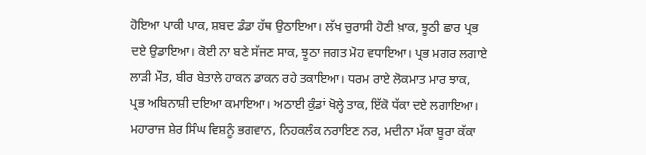ਹੋਇਆ ਪਾਕੀ ਪਾਕ, ਸ਼ਬਦ ਡੰਡਾ ਹੱਥ ਉਠਾਇਆ। ਲੱਖ ਚੁਰਾਸੀ ਹੋਣੀ ਖ਼ਾਕ, ਝੂਠੀ ਛਾਰ ਪ੍ਰਭ ਦਏ ਉਡਾਇਆ। ਕੋਈ ਨਾ ਬਣੇ ਸੱਜਣ ਸਾਕ, ਝੂਠਾ ਜਗਤ ਮੋਹ ਵਧਾਇਆ। ਪ੍ਰਭ ਮਗਰ ਲਗਾਏ ਲਾੜੀ ਮੌਤ, ਬੀਰ ਬੇਤਾਲੇ ਹਾਕਨ ਡਾਕਨ ਰਹੇ ਤਕਾਇਆ। ਧਰਮ ਰਾਏ ਲੋਕਮਾਤ ਮਾਰ ਝਾਕ, ਪ੍ਰਭ ਅਬਿਨਾਸ਼ੀ ਦਇਆ ਕਮਾਇਆ। ਅਠਾਈ ਕੁੰਡਾਂ ਖੋਲ੍ਹੇ ਤਾਕ, ਇੱਕੋ ਧੱਕਾ ਦਏ ਲਗਾਇਆ। ਮਹਾਰਾਜ ਸ਼ੇਰ ਸਿੰਘ ਵਿਸ਼ਨੂੰ ਭਗਵਾਨ, ਨਿਹਕਲੰਕ ਨਰਾਇਣ ਨਰ, ਮਦੀਨਾ ਮੱਕਾ ਬੂਰਾ ਕੱਕਾ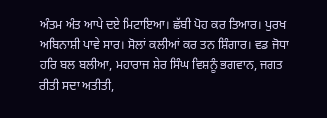ਅੰਤਮ ਅੰਤ ਆਪੇ ਦਏ ਮਿਟਾਇਆ। ਛੱਬੀ ਪੋਹ ਕਰ ਤਿਆਰ। ਪੁਰਖ ਅਬਿਨਾਸ਼ੀ ਪਾਵੇ ਸਾਰ। ਸੋਲਾਂ ਕਲੀਆਂ ਕਰ ਤਨ ਸ਼ਿੰਗਾਰ। ਵਡ ਜੋਧਾ ਹਰਿ ਬਲ ਬਲੀਆ, ਮਹਾਰਾਜ ਸ਼ੇਰ ਸਿੰਘ ਵਿਸ਼ਨੂੰ ਭਗਵਾਨ, ਜਗਤ ਰੀਤੀ ਸਦਾ ਅਤੀਤੀ,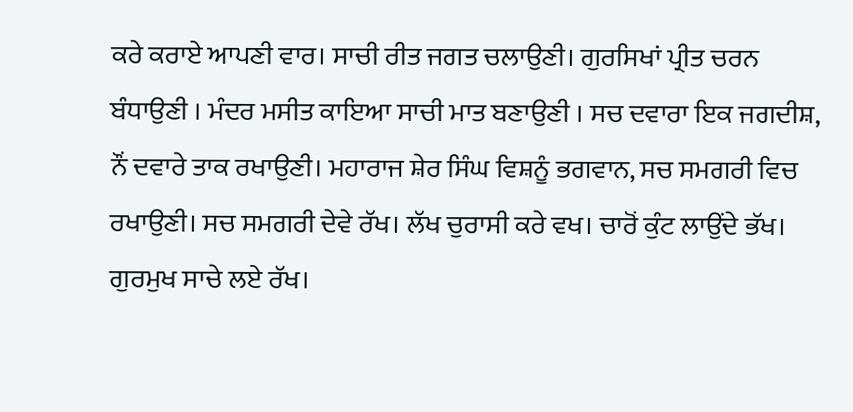ਕਰੇ ਕਰਾਏ ਆਪਣੀ ਵਾਰ। ਸਾਚੀ ਰੀਤ ਜਗਤ ਚਲਾਉਣੀ। ਗੁਰਸਿਖਾਂ ਪ੍ਰੀਤ ਚਰਨ ਬੰਧਾਉਣੀ । ਮੰਦਰ ਮਸੀਤ ਕਾਇਆ ਸਾਚੀ ਮਾਤ ਬਣਾਉਣੀ । ਸਚ ਦਵਾਰਾ ਇਕ ਜਗਦੀਸ਼, ਨੌਂ ਦਵਾਰੇ ਤਾਕ ਰਖਾਉਣੀ। ਮਹਾਰਾਜ ਸ਼ੇਰ ਸਿੰਘ ਵਿਸ਼ਨੂੰ ਭਗਵਾਨ, ਸਚ ਸਮਗਰੀ ਵਿਚ ਰਖਾਉਣੀ। ਸਚ ਸਮਗਰੀ ਦੇਵੇ ਰੱਖ। ਲੱਖ ਚੁਰਾਸੀ ਕਰੇ ਵਖ। ਚਾਰੋਂ ਕੁੰਟ ਲਾਉਂਦੇ ਭੱਖ। ਗੁਰਮੁਖ ਸਾਚੇ ਲਏ ਰੱਖ।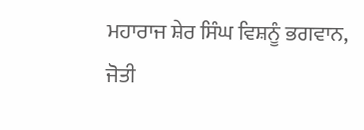ਮਹਾਰਾਜ ਸ਼ੇਰ ਸਿੰਘ ਵਿਸ਼ਨੂੰ ਭਗਵਾਨ, ਜੋਤੀ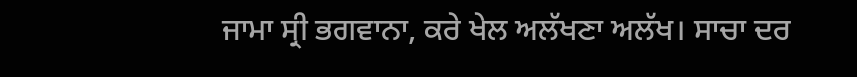ਜਾਮਾ ਸ੍ਰੀ ਭਗਵਾਨਾ, ਕਰੇ ਖੇਲ ਅਲੱਖਣਾ ਅਲੱਖ। ਸਾਚਾ ਦਰ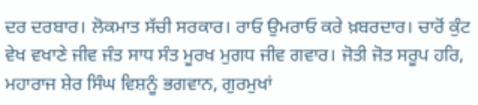ਦਰ ਦਰਬਾਰ। ਲੋਕਮਾਤ ਸੱਚੀ ਸਰਕਾਰ। ਰਾਓ ਉਮਰਾਓ ਕਰੇ ਖ਼ਬਰਦਾਰ। ਚਾਰੋਂ ਕੁੰਟ ਵੇਖ ਵਖਾਣੇ ਜੀਵ ਜੰਤ ਸਾਧ ਸੰਤ ਮੂਰਖ ਮੁਗਧ ਜੀਵ ਗਵਾਰ। ਜੋਤੀ ਜੋਤ ਸਰੂਪ ਹਰਿ, ਮਹਾਰਾਜ ਸ਼ੇਰ ਸਿੰਘ ਵਿਸ਼ਨੂੰ ਭਗਵਾਨ, ਗੁਰਮੁਖਾਂ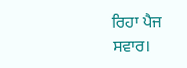ਰਿਹਾ ਪੈਜ ਸਵਾਰ।